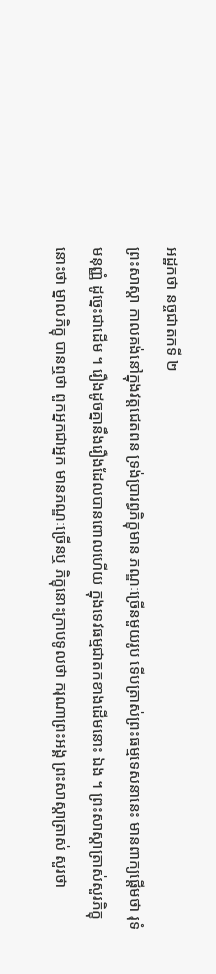អដ្ឋកថា នច្ចជាតកទី ២
ព្រះសាស្តា កាលគង់នៅក្នុងវត្តជេតពន ទ្រង់ប្រារព្ធភិក្ខុមាន ភណ្ឌៈច្រើនមួយរូប ទើបត្រាស់ព្រះធម្មទេសនានេះ មានពាក្យផ្តើមថា រុទំ មនុញ្ញំ ដូច្នេះជាដើម ។ រឿងដូចគ្នានឹងរឿងដែលបានពោលហើយ ក្នុងទេវធម្មជាតកខាងដើមនោះ ឯង ។ ព្រះសាស្តាត្រាស់សួរភិក្ខុនោះថា ម្នាលភិក្ខុ បានឮថា ពួកអ្នកជាអ្នក មានភណ្ឌៈច្រើនឬ ភិក្ខុនោះក្រាបទូលថា ករុណាព្រះអង្គ ព្រះសាស្តាត្រាស់ សួរថា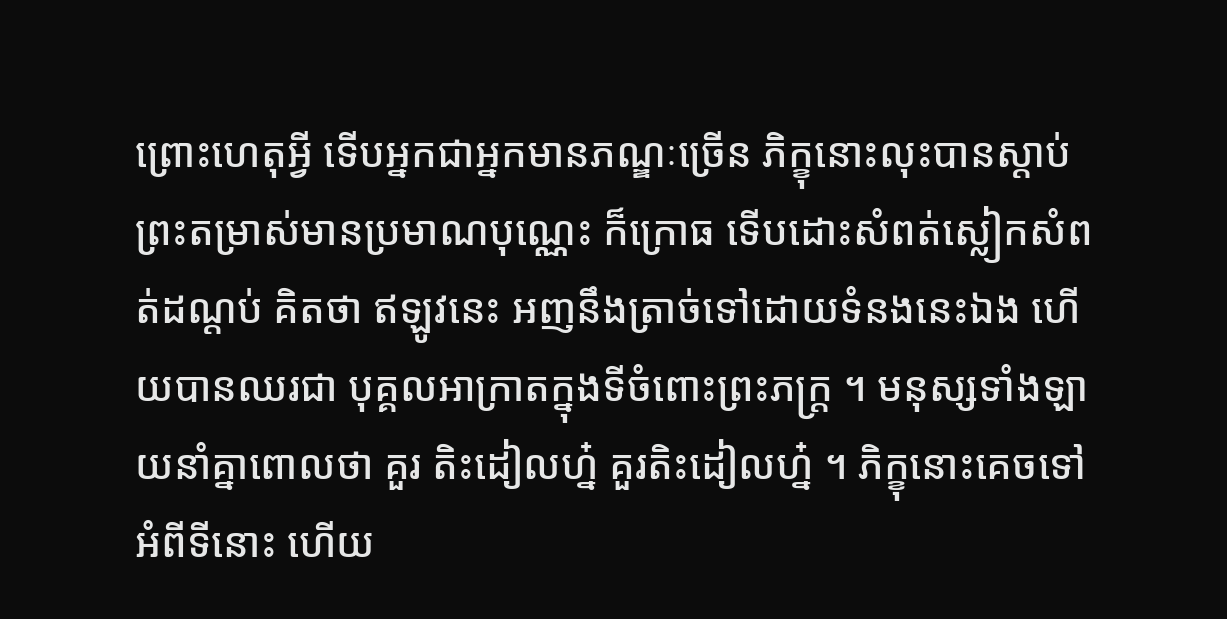ព្រោះហេតុអ្វី ទើបអ្នកជាអ្នកមានភណ្ឌៈច្រើន ភិក្ខុនោះលុះបានស្តាប់ ព្រះតម្រាស់មានប្រមាណបុណ្ណេះ ក៏ក្រោធ ទើបដោះសំពត់ស្លៀកសំពត់ដណ្តប់ គិតថា ឥឡូវនេះ អញនឹងត្រាច់ទៅដោយទំនងនេះឯង ហើយបានឈរជា បុគ្គលអាក្រាតក្នុងទីចំពោះព្រះភក្ត្រ ។ មនុស្សទាំងឡាយនាំគ្នាពោលថា គួរ តិះដៀលហ្ន៎ គួរតិះដៀលហ្ន៎ ។ ភិក្ខុនោះគេចទៅអំពីទីនោះ ហើយ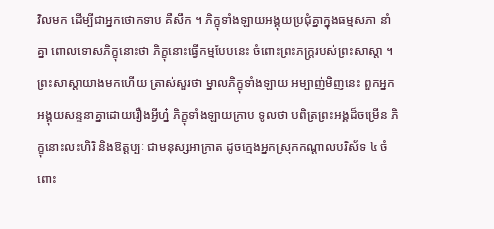វិលមក ដើម្បីជាអ្នកថោកទាប គឺសឹក ។ ភិក្ខុទាំងឡាយអង្គុយប្រជុំគ្នាក្នុងធម្មសភា នាំគ្នា ពោលទោសភិក្ខុនោះថា ភិក្ខុនោះធ្វើកម្មបែបនេះ ចំពោះព្រះភក្ត្ររបស់ព្រះសាស្តា ។ ព្រះសាស្តាយាងមកហើយ ត្រាស់សួរថា ម្នាលភិក្ខុទាំងឡាយ អម្បាញ់មិញនេះ ពួកអ្នកអង្គុយសន្ទនាគ្នាដោយរឿងអ្វីហ្ន៎ ភិក្ខុទាំងឡាយក្រាប ទូលថា បពិត្រព្រះអង្គដ៏ចម្រើន ភិក្ខុនោះលះហិរិ និងឱត្តប្បៈ ជាមនុស្សអាក្រាត ដូចក្មេងអ្នកស្រុកកណ្តាលបរិស័ទ ៤ ចំពោះ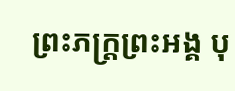ព្រះភក្ត្រព្រះអង្គ បុ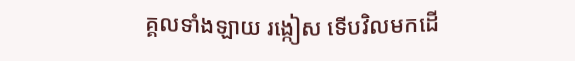គ្គលទាំងឡាយ រង្កៀស ទើបវិលមកដើ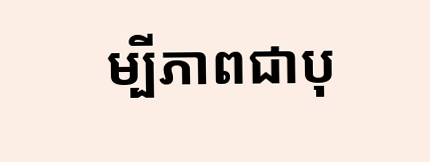ម្បីភាពជាបុ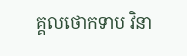គ្គលថោកទាប វិនា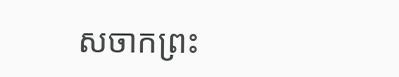សចាកព្រះ